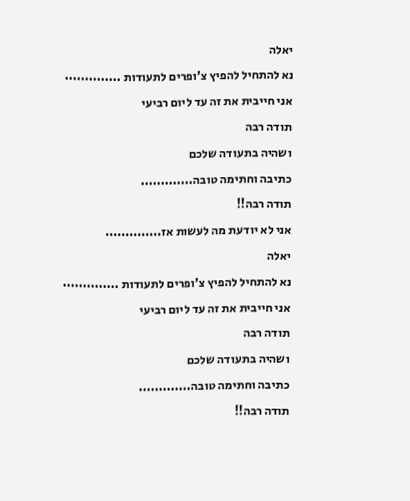יאלה
נא להתחיל להפיץ צ'ופרים לתעודות ..............
אני חייבית את זה עד ליום רביעי
תודה רבה
ושהיה בתעודה שלכם
כתיבה וחתימה טובה.............
תודה רבה!!
אני לא יודעת מה לעשות אז..............
יאלה
נא להתחיל להפיץ צ'ופרים לתעודות ..............
אני חייבית את זה עד ליום רביעי
תודה רבה
ושהיה בתעודה שלכם
כתיבה וחתימה טובה.............
תודה רבה!!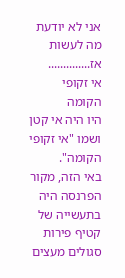אני לא יודעת מה לעשות אז..............
אי זקופי הקומה
היו היה אי קטן ושמו "אי זקופי הקומה".
באי הזה, מקור הפרנסה היה בתעשייה של קטיף פירות סגולים מעצים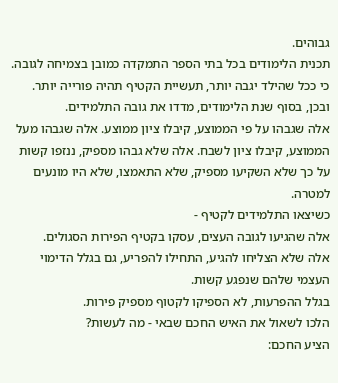גבוהים.
תכנית הלימודים בכל בתי הספר התמקדה כמובן בצמיחה לגובה.
כי ככל שהילד יגבה יותר, תעשיית הקטיף תהיה פורייה יותר.
ובכן, בסוף שנת הלימודים, מדדו את גובה התלמידים.
אלה שגבהו על פי הממוצע, קיבלו ציון ממוצע. אלה שגבהו מעל הממוצע, קיבלו ציון לשבח. אלה שלא גבהו מספיק, ננזפו קשות על כך שלא השקיעו מספיק, שלא התאמצו, שלא היו מונעים למטרה.
כשיצאו התלמידים לקטיף -
אלה שהגיעו לגובה העצים, עסקו בקטיף הפירות הסגולים.
אלה שלא הצליחו להגיע, התחילו להפריע, גם בגלל הדימוי העצמי שלהם שנפגע קשות.
בגלל ההפרעות, לא הספיקו לקטוף מספיק פירות.
הלכו לשאול את האיש החכם שבאי - מה לעשות?
הציע החכם: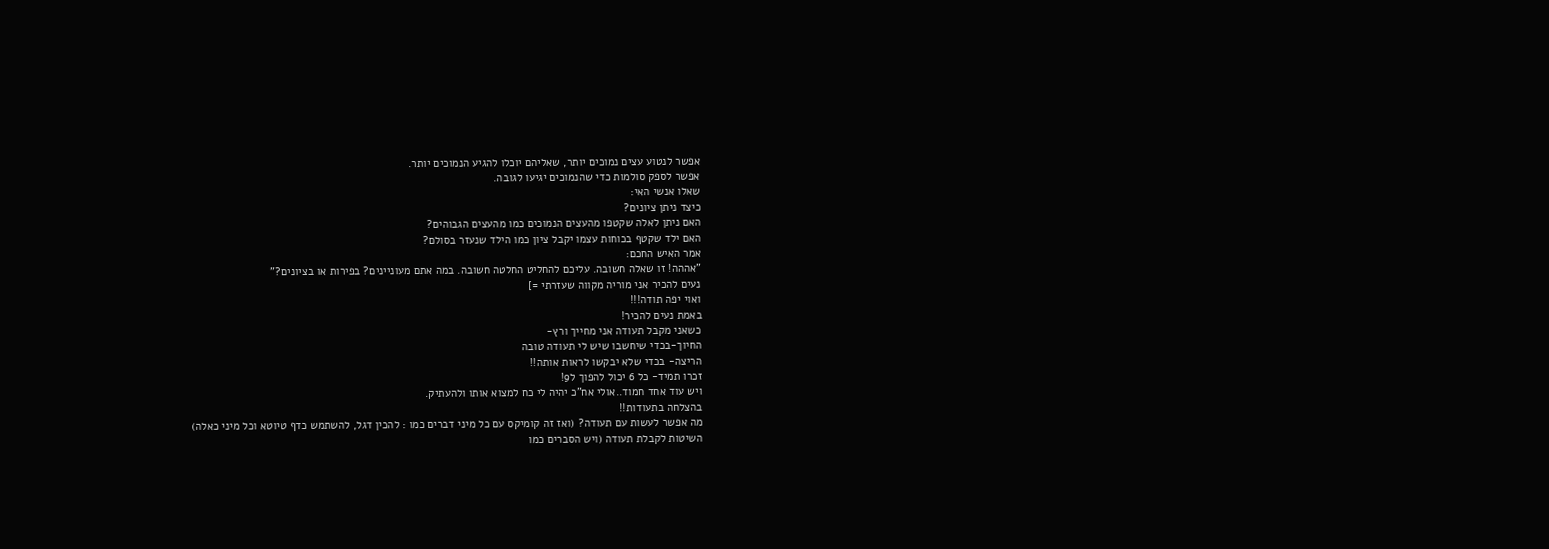אפשר לנטוע עצים נמוכים יותר, שאליהם יוכלו להגיע הנמוכים יותר.
אפשר לספק סולמות כדי שהנמוכים יגיעו לגובה.
שאלו אנשי האי:
כיצד ניתן ציונים?
האם ניתן לאלה שקטפו מהעצים הנמוכים כמו מהעצים הגבוהים?
האם ילד שקטף בכוחות עצמו יקבל ציון כמו הילד שנעזר בסולם?
אמר האיש החכם:
"אההה! זו שאלה חשובה. עליכם להחליט החלטה חשובה. במה אתם מעוניינים? בפירות או בציונים?"
נעים להכיר אני מוריה מקווה שעזרתי =]
ואוי יפה תודה!!!
באמת נעים להכיר!
כשאני מקבל תעודה אני מחייך ורץ-
החיוך-בכדי שיחשבו שיש לי תעודה טובה
הריצה- בכדי שלא יבקשו לראות אותה!!
זכרו תמיד- כל 6 יכול להפוך ל9!
ויש עוד אחד חמוד..אולי אח"כ יהיה לי כח למצוא אותו ולהעתיק.
בהצלחה בתעודות!!
מה אפשר לעשות עם תעודה? (ואז זה קומיקס עם כל מיני דברים כמו : להכין דגל, להשתמש כדף טיוטא וכל מיני כאלה)
השיטות לקבלת תעודה (ויש הסברים כמו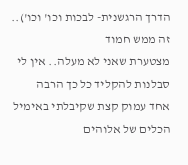הדרך הרגשנית- לבכות וכו' וכו').. זה ממש חמוד
מצטערת שאני לא מעלה.. אין לי סבלנות להקליד כל כך הרבה
אחד עמוק קצת שקיבלתי באימיל
הכלים של אלוהים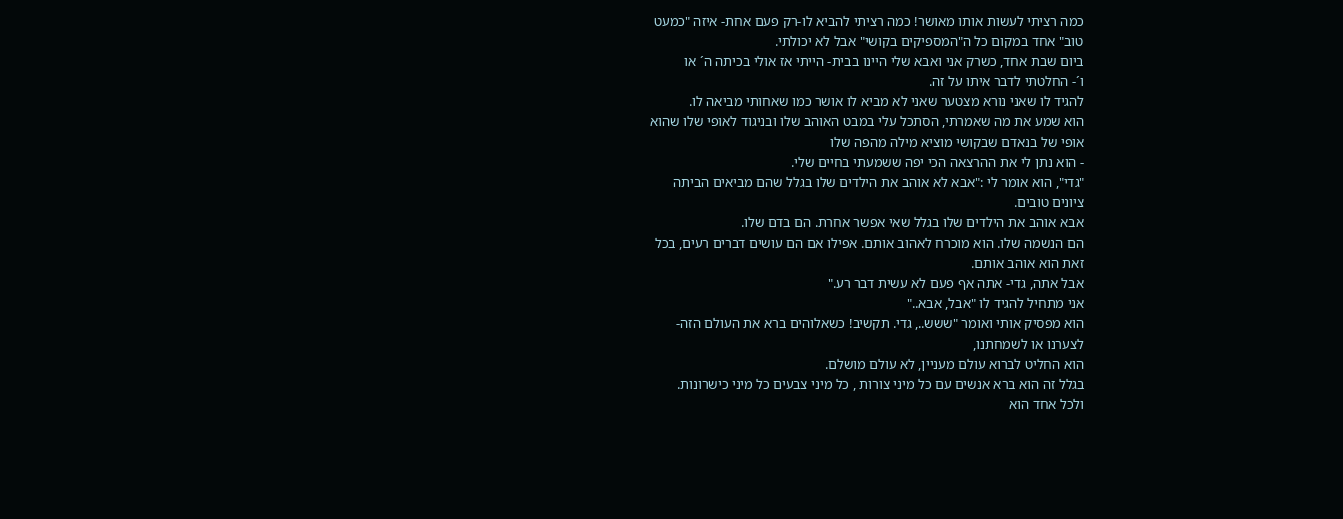כמה רציתי לעשות אותו מאושר! כמה רציתי להביא לו-רק פעם אחת- איזה "כמעט
טוב" אחד במקום כל ה"המספיקים בקושי" אבל לא יכולתי.
ביום שבת אחד, כשרק אני ואבא שלי היינו בבית- הייתי אז אולי בכיתה ה´ או
ו´- החלטתי לדבר איתו על זה.
להגיד לו שאני נורא מצטער שאני לא מביא לו אושר כמו שאחותי מביאה לו.
הוא שמע את מה שאמרתי, הסתכל עלי במבט האוהב שלו ובניגוד לאופי שלו שהוא
אופי של בנאדם שבקושי מוציא מילה מהפה שלו
- הוא נתן לי את ההרצאה הכי יפה ששמעתי בחיים שלי.
"גדי", הוא אומר לי :"אבא לא אוהב את הילדים שלו בגלל שהם מביאים הביתה
ציונים טובים.
אבא אוהב את הילדים שלו בגלל שאי אפשר אחרת. הם בדם שלו.
הם הנשמה שלו. הוא מוכרח לאהוב אותם. אפילו אם הם עושים דברים רעים, בכל
זאת הוא אוהב אותם.
אבל אתה, גדי- אתה אף פעם לא עשית דבר רע."
אני מתחיל להגיד לו "אבל, אבא.."
הוא מפסיק אותי ואומר "ששש.., גדי. תקשיב! כשאלוהים ברא את העולם הזה-
לצערנו או לשמחתנו,
הוא החליט לברוא עולם מעניין, לא עולם מושלם.
בגלל זה הוא ברא אנשים עם כל מיני צורות , כל מיני צבעים כל מיני כישרונות.
ולכל אחד הוא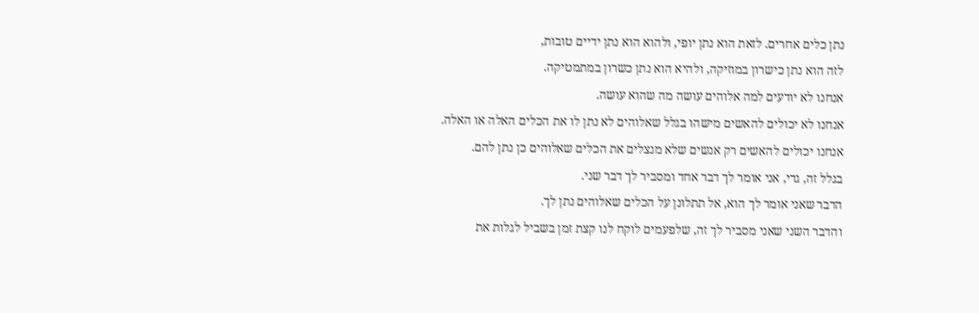נתן כלים אחרים. לזאת הוא נתן יופי, ולהוא הוא נתן ידיים טובות,
לזה הוא נתן כישרון במוזיקה, ולהיא הוא נתן כשרון במתמטיקה.
אנחנו לא יודעים למה אלוהים עושה מה שהוא עושה.
אנחנו לא יכולים להאשים מישהו בגלל שאלוהים לא נתן לו את הכלים האלה או האלה.
אנחנו יכולים להאשים רק אנשים שלא מנצלים את הכלים שאלוהים כן נתן להם.
בגלל זה, גדי, אני אומר לך דבר אחד ומסביר לך דבר שני.
הדבר שאני אומר לך הוא, אל תתלונן על הכלים שאלוהים נתן לך.
והדבר השני שאני מסביר לך זה, שלפעמים לוקח לנו קצת זמן בשביל לגלות את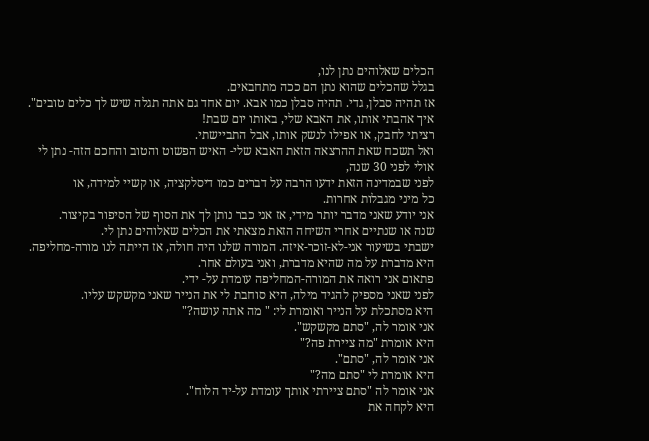הכלים שאלוהים נתן לנו,
בגלל שהכלים שהוא נתן הם ככה מתחבאים.
אז תהיה סבלן, גדי. תהיה סבלן כמו אבא. יום אחד גם אתה תגלה שיש לך כלים טובים".
איך אהבתי אותו, את האבא שלי, באותו יום שבת!
רציתי לחבק, או אפילו לנשק אותו, אבל התביישתי.
ואל תשכח שאת ההרצאה הזאת האבא שלי- האיש הפשוט והטוב והחכם הזה- נתן לי
אולי לפני 30 שנה,
לפני שבמדינה הזאת ידעו הרבה על דברים כמו דיסלקציה, או קשיי למידה, או
כל מיני מגבלות אחרות.
אני יודע שאני מדבר יותר מידי, אז אני כבר נותן לך את הסוף של הסיפור בקיצור.
שנה או שנתיים אחרי השיחה הזאת מצאתי את הכלים שאלוהים נתן לי.
ישבתי בשיעור אני-לא-זוכר-איזה. המורה שלנו היה חולה, אז הייתה לנו מורה-מחליפה.
היא מדברת על מה שהיא מדברת, ואני בעולם אחר.
פתאום אני רואה את המורה-המחליפה עומדת על- ידי.
לפני שאני מספיק להגיד מילה, היא סוחבת לי את הנייר שאני מקשקש עליו.
היא מסתכלת על הנייר ואומרת לי: " מה אתה עושה?"
אני אומר לה, "סתם מקשקש".
היא אומרת "מה ציירת פה?"
אני אומר לה, "סתם".
היא אומרת לי "סתם מה?"
אני אומר לה "סתם ציירתי אותך עומדת על-יד הלוח".
היא לקחה את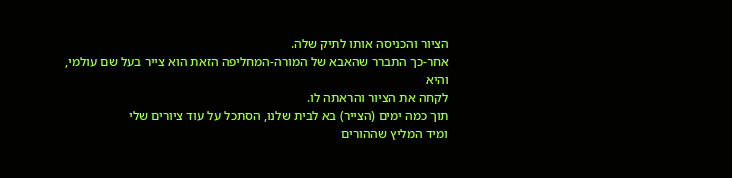הציור והכניסה אותו לתיק שלה.
אחר-כך התברר שהאבא של המורה-המחליפה הזאת הוא צייר בעל שם עולמי, והיא
לקחה את הציור והראתה לו.
תוך כמה ימים (הצייר) בא לבית שלנו, הסתכל על עוד ציורים שלי
ומיד המליץ שההורים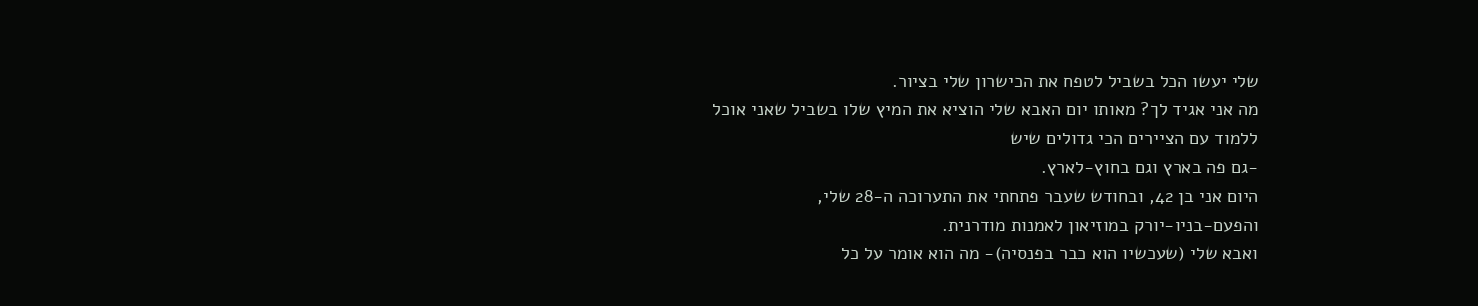שלי יעשו הכל בשביל לטפח את הכישרון שלי בציור.
מה אני אגיד לך? מאותו יום האבא שלי הוציא את המיץ שלו בשביל שאני אוכל
ללמוד עם הציירים הכי גדולים שיש
-גם פה בארץ וגם בחוץ-לארץ.
היום אני בן 42, ובחודש שעבר פתחתי את התערוכה ה-28 שלי,
והפעם-בניו-יורק במוזיאון לאמנות מודרנית.
ואבא שלי (שעכשיו הוא כבר בפנסיה)- מה הוא אומר על כל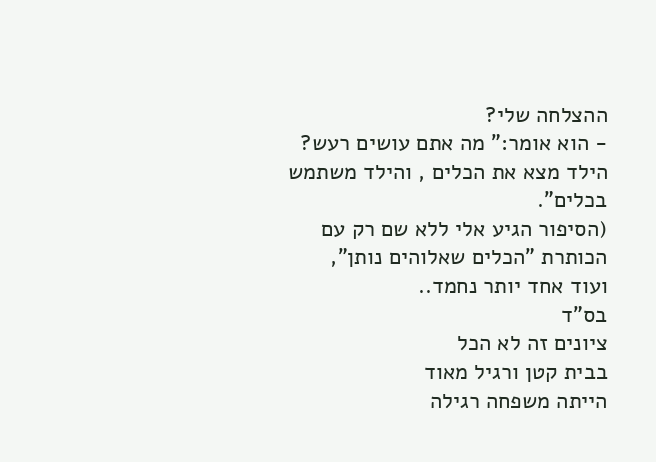ההצלחה שלי?
- הוא אומר:" מה אתם עושים רעש? הילד מצא את הכלים , והילד משתמש בכלים".
(הסיפור הגיע אלי ללא שם רק עם הכותרת "הכלים שאלוהים נותן",
ועוד אחד יותר נחמד..
בס"ד
ציונים זה לא הכל
בבית קטן ורגיל מאוד
הייתה משפחה רגילה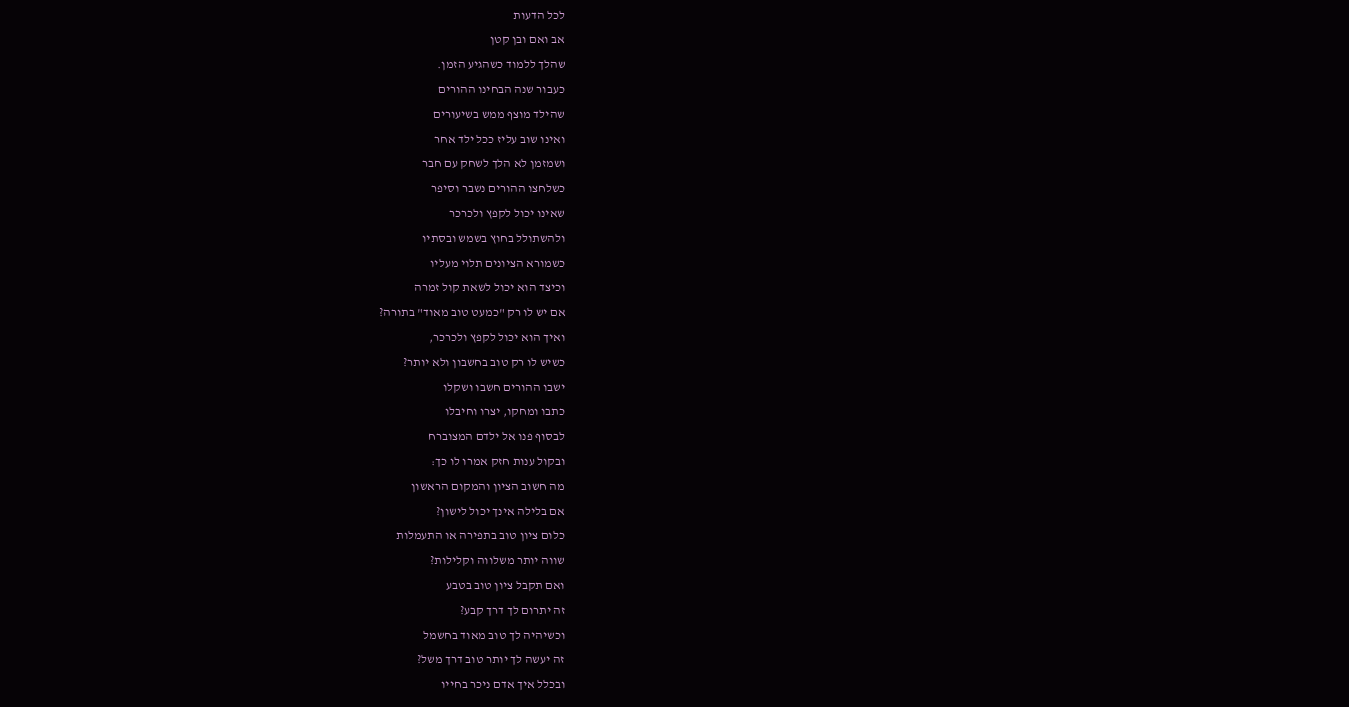לכל הדעות
אב ואם ובן קטן
שהלך ללמוד כשהגיע הזמן.
כעבור שנה הבחינו ההורים
שהילד מוצף ממש בשיעורים
ואינו שוב עליז ככל ילד אחר
ושמזמן לא הלך לשחק עם חבר
כשלחצו ההורים נשבר וסיפר
שאינו יכול לקפץ ולכרכר
ולהשתולל בחוץ בשמש ובסתיו
כשמורא הציונים תלוי מעליו
וכיצד הוא יכול לשאת קול זמרה
אם יש לו רק "כמעט טוב מאוד" בתורה?
ואיך הוא יכול לקפץ ולכרכר,
כשיש לו רק טוב בחשבון ולא יותר?
ישבו ההורים חשבו ושקלו
כתבו ומחקו, יצרו וחיבלו
לבסוף פנו אל ילדם המצוברח
ובקול ענות חזק אמרו לו כך:
מה חשוב הציון והמקום הראשון
אם בלילה אינך יכול לישון?
כלום ציון טוב בתפירה או התעמלות
שווה יותר משלווה וקלילות?
ואם תקבל ציון טוב בטבע
זה יתרום לך דרך קבע?
וכשיהיה לך טוב מאוד בחשמל
זה יעשה לך יותר טוב דרך משל?
ובכלל איך אדם ניכר בחייו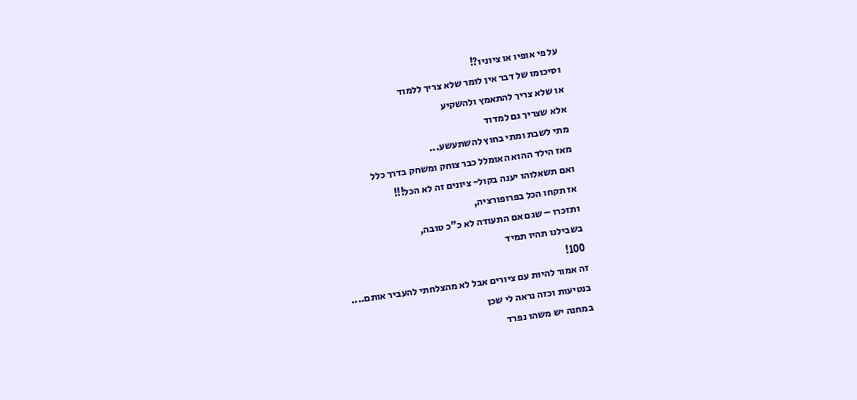על פי אופיו או ציוניו?!
וסיכומו של דבר אין לומר שלא צריך ללמוד
או שלא צריך להתאמץ ולהשקיע
אלא שצריך גם למדוד
מתי לשבת ומתי בחוץ להשתעשע...
מאז הילד ההוא האומלל כבר צוחק ומשחק בדרך כלל
ואם תשאלוהו יענה בקול- ציונים זה לא הכל!!!
אז תקחו הכל בפרופורציה,
ותזכרו – שגם אם התעודה לא כ"כ טובה,
בשבילנו תהיו תמיד
100!
זה אמור להיות עם ציורים אבל לא מהצלחתי להעביר אותם....
בנטיעות וכזה נראה לי שכן
במחנה יש משהו נפרד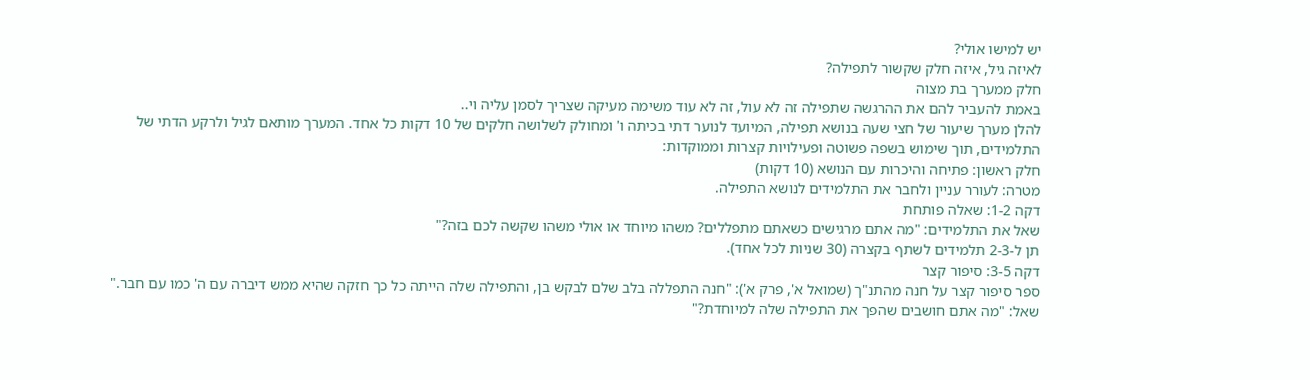יש למישו אולי?
לאיזה גיל, איזה חלק שקשור לתפילה?
חלק ממערך בת מצוה
באמת להעביר להם את ההרגשה שתפילה זה לא עול, זה לא עוד משימה מעיקה שצריך לסמן עליה וי..
להלן מערך שיעור של חצי שעה בנושא תפילה, המיועד לנוער דתי בכיתה ו' ומחולק לשלושה חלקים של 10 דקות כל אחד. המערך מותאם לגיל ולרקע הדתי של התלמידים, תוך שימוש בשפה פשוטה ופעילויות קצרות וממוקדות:
חלק ראשון: פתיחה והיכרות עם הנושא (10 דקות)
מטרה: לעורר עניין ולחבר את התלמידים לנושא התפילה.
דקה 1-2: שאלה פותחת
שאל את התלמידים: "מה אתם מרגישים כשאתם מתפללים? משהו מיוחד או אולי משהו שקשה לכם בזה?"
תן ל-2-3 תלמידים לשתף בקצרה (30 שניות לכל אחד).
דקה 3-5: סיפור קצר
ספר סיפור קצר על חנה מהתנ"ך (שמואל א', פרק א'): "חנה התפללה בלב שלם לבקש בן, והתפילה שלה הייתה כל כך חזקה שהיא ממש דיברה עם ה' כמו עם חבר."
שאל: "מה אתם חושבים שהפך את התפילה שלה למיוחדת?"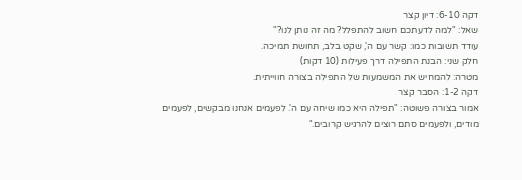דקה 6-10: דיון קצר
שאל: "למה לדעתכם חשוב להתפלל? מה זה נותן לנו?"
עודד תשובות כמו: קשר עם ה', שקט בלב, תחושת תמיכה.
חלק שני: הבנת התפילה דרך פעילות (10 דקות)
מטרה: להמחיש את המשמעות של התפילה בצורה חווייתית.
דקה 1-2: הסבר קצר
אמור בצורה פשוטה: "תפילה היא כמו שיחה עם ה'. לפעמים אנחנו מבקשים, לפעמים מודים, ולפעמים סתם רוצים להרגיש קרובים."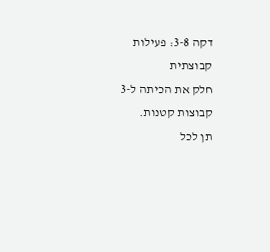דקה 3-8: פעילות קבוצתית
חלק את הכיתה ל-3 קבוצות קטנות.
תן לכל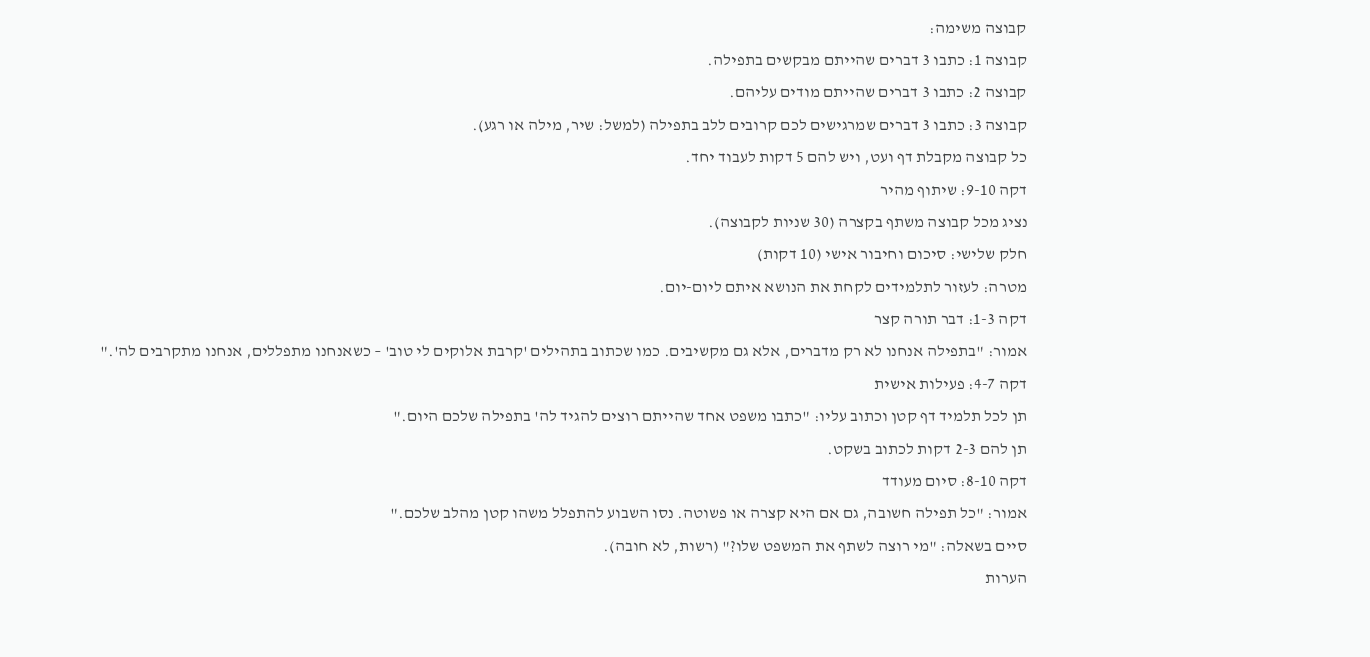קבוצה משימה:
קבוצה 1: כתבו 3 דברים שהייתם מבקשים בתפילה.
קבוצה 2: כתבו 3 דברים שהייתם מודים עליהם.
קבוצה 3: כתבו 3 דברים שמרגישים לכם קרובים ללב בתפילה (למשל: שיר, מילה או רגע).
כל קבוצה מקבלת דף ועט, ויש להם 5 דקות לעבוד יחד.
דקה 9-10: שיתוף מהיר
נציג מכל קבוצה משתף בקצרה (30 שניות לקבוצה).
חלק שלישי: סיכום וחיבור אישי (10 דקות)
מטרה: לעזור לתלמידים לקחת את הנושא איתם ליום-יום.
דקה 1-3: דבר תורה קצר
אמור: "בתפילה אנחנו לא רק מדברים, אלא גם מקשיבים. כמו שכתוב בתהילים 'קרבת אלוקים לי טוב' – כשאנחנו מתפללים, אנחנו מתקרבים לה'."
דקה 4-7: פעילות אישית
תן לכל תלמיד דף קטן וכתוב עליו: "כתבו משפט אחד שהייתם רוצים להגיד לה' בתפילה שלכם היום."
תן להם 2-3 דקות לכתוב בשקט.
דקה 8-10: סיום מעודד
אמור: "כל תפילה חשובה, גם אם היא קצרה או פשוטה. נסו השבוע להתפלל משהו קטן מהלב שלכם."
סיים בשאלה: "מי רוצה לשתף את המשפט שלו?" (רשות, לא חובה).
הערות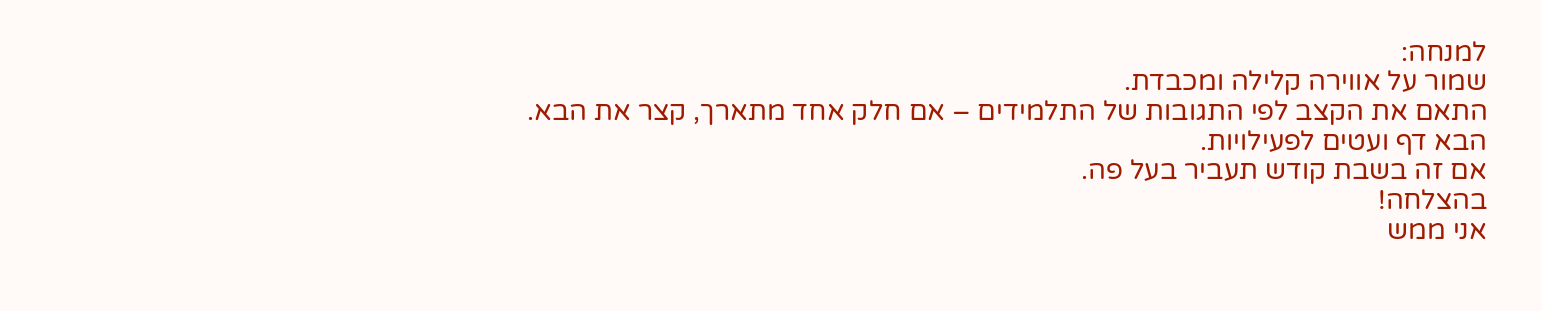למנחה:
שמור על אווירה קלילה ומכבדת.
התאם את הקצב לפי התגובות של התלמידים – אם חלק אחד מתארך, קצר את הבא.
הבא דף ועטים לפעילויות.
אם זה בשבת קודש תעביר בעל פה.
בהצלחה!
אני ממש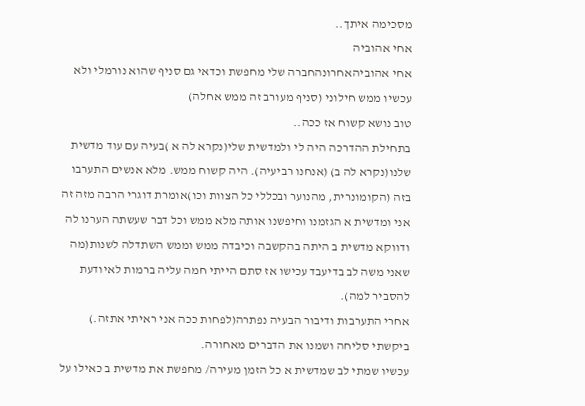מסכימה איתך..
אחי אהוביה
אחי אהוביהאחרונהחברה שלי מחפשת וכדאי גם סניף שהוא נורמלי ולא עכשיו ממש חילוני (סניף מעורב זה ממש אחלה)
טוב נושא קשוח אז ככה..
בתחילת ההדרכה היה לי ולמדשית שלי(נקרא לה א )בעיה עם עוד מדשית שלנו(נקרא לה ב) (אנחנו רביעיה). היה קשוח ממש. מלא אנשים התערבו בזה (הקומונרית, מהנוער ובכללי כל הצוות וכו)אומרת דוגרי הרבה מזה זה אני ומדשית א הגזמנו וחיפשנו אותה מלא ממש וכל דבר שעשתה הערנו לה ודווקא מדשית ב היתה בהקשבה וכיבדה ממש וממש השתדלה לשנות(מה שאני משה לב בדיעבד עכישו אז סתם הייתי חמה עליה ברמות לאיודעת להסביר למה).
אחרי התערבות ודיבור הבעיה נפתרה(לפחות ככה אני ראיתי אתזה.) ביקשתי סליחה ושמנו את הדברים מאחורה.
עכשיו שמתי לב שמדשית א כל הזמן מעירה/ מחפשת את מדשית ב כאילו על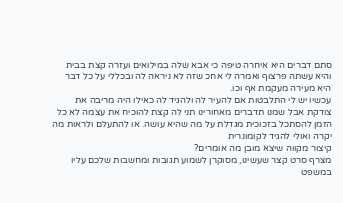סתם דברים היא איחרה טיפה כי אבא שלה במילואים ועזרה קצת בבית והיא עשתה פרצוף ואמרה לי אחכ שזה לא ניראה לה ובכללי על כל דבר היא מעירה מעקמת אף וכו.
עכשיו יש לי התלבטות אם להעיר לה ולהגיד לה כאילו היה מריבה את צודקת אבל שמנו תדברים מאחורינו תני לה קצת להוכיח את עצמה לא כל הזמן להסתכל בזכוכית מגדלת על מה שהיא עושה. או להתעלם ולראות מה יקרה ואולי להגיד לקומונרית
קיצור מקווה שיצא מובן מה אומרים?
מצרף סרט קצר שעשינו, מסוקרן לשמוע תגובות ומחשבות שלכם עליו
במשפט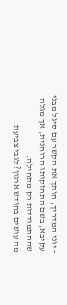- יוני המדריך, חותך את הקשר עם סיגל מבני עקיבא, בשם התחזקותו הרוחנית, אך מגלה שההתמודדות רק מתחילה.
מה עושים בחודש ארגון? לגבי צביעת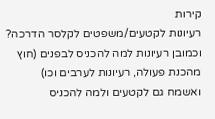קירות
רעיונות לקטעים/משפטים לקלסר הדרכה?
וכמובן רעיונות למה להכניס לבפנים (חוץ מהכנת פעולה, רעיונות לערבים וכו)
ואשמח גם לקטעים ולמה להכניס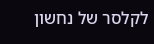לקלסר של נחשון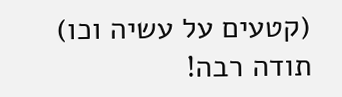(קטעים על עשיה וכו)
תודה רבה!